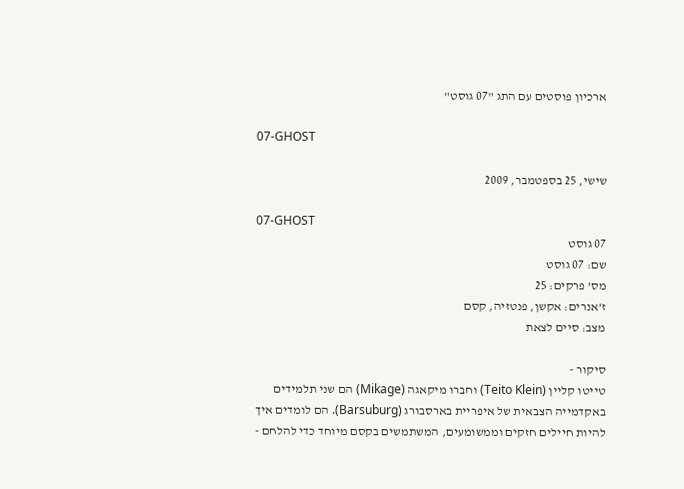ארכיון פוסטים עם התג "07 גוסט"

07-GHOST

שישי, 25 בספטמבר, 2009

07-GHOST
07 גוסט
שם: 07 גוסט
מס’ פרקים: 25
ז’אנרים: אקשן, פנטזיה, קסם
מצב: סיים לצאת

סיקור -
טייטו קליין (Teito Klein) וחברו מיקאגה (Mikage) הם שני תלמידים באקדמייה הצבאית של איפריית בארסבורג (Barsuburg). הם לומדים איך להיות חיילים חזקים וממשומעים, המשתמשים בקסם מיוחד כדי להלחם -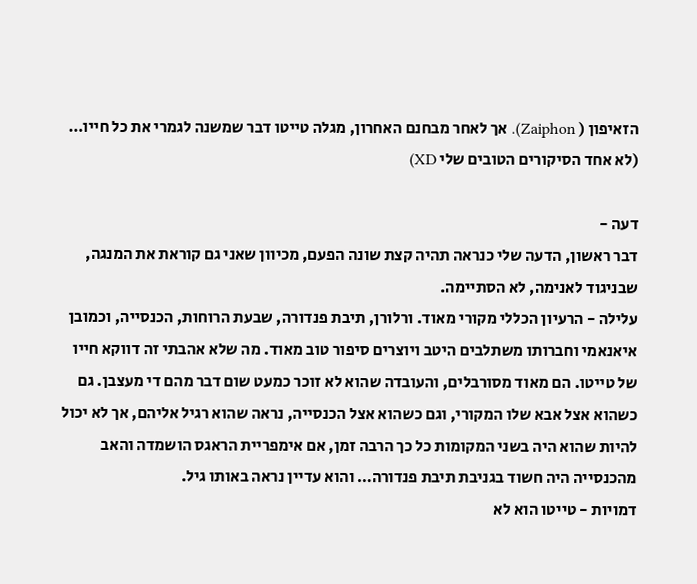הזאיפון ( Zaiphon). אך לאחר מבחנם האחרון, מגלה טייטו דבר שמשנה לגמרי את כל חייו…
(לא אחד הסיקורים הטובים שלי XD)

דעה -
דבר ראשון, הדעה שלי כנראה תהיה קצת שונה הפעם, מכיוון שאני גם קוראת את המנגה, שבניגוד לאנימה, לא הסתיימה.
עלילה - הרעיון הכללי מקורי מאוד. ורלורן, תיבת פנדורה, שבעת הרוחות, הכנסייה, וכמובן איאנאמי וחברותו משתלבים היטב ויוצרים סיפור טוב מאוד. מה שלא אהבתי זה דווקא חייו של טייטו. הם מאוד מסורבלים, והעובדה שהוא לא זוכר כמעט שום דבר מהם די מעצבן. גם כשהוא אצל אבא שלו המקורי, וגם כשהוא אצל הכנסייה, נראה שהוא רגיל אליהם, אך לא יכול להיות שהוא היה בשני המקומות כל כך הרבה זמן, אם אימפריית הראגס הושמדה והאב מהכנסייה היה חשוד בגניבת תיבת פנדורה… והוא עדיין נראה באותו גיל.
דמויות - טייטו הוא לא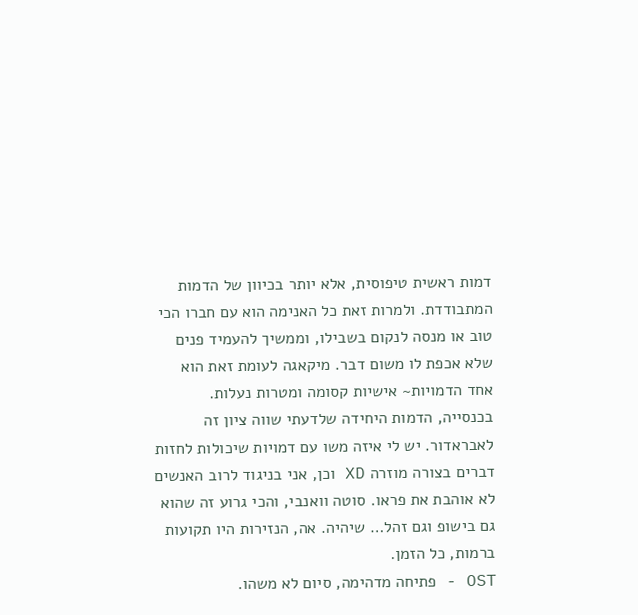דמות ראשית טיפוסית, אלא יותר בכיוון של הדמות המתבודדת. ולמרות זאת כל האנימה הוא עם חברו הכי טוב או מנסה לנקום בשבילו, וממשיך להעמיד פנים שלא אכפת לו משום דבר. מיקאגה לעומת זאת הוא אחד הדמויות~ אישיות קסומה ומטרות נעלות. בכנסייה, הדמות היחידה שלדעתי שווה ציון זה לאבראדור. יש לי איזה משו עם דמויות שיכולות לחזות דברים בצורה מוזרה XD וכן, אני בניגוד לרוב האנשים לא אוהבת את פראו. סוטה וואנבי, והכי גרוע זה שהוא גם בישופ וגם זהל… שיהיה. אה, הנזירות היו תקועות ברמות, כל הזמן.
OST - פתיחה מדהימה, סיום לא משהו.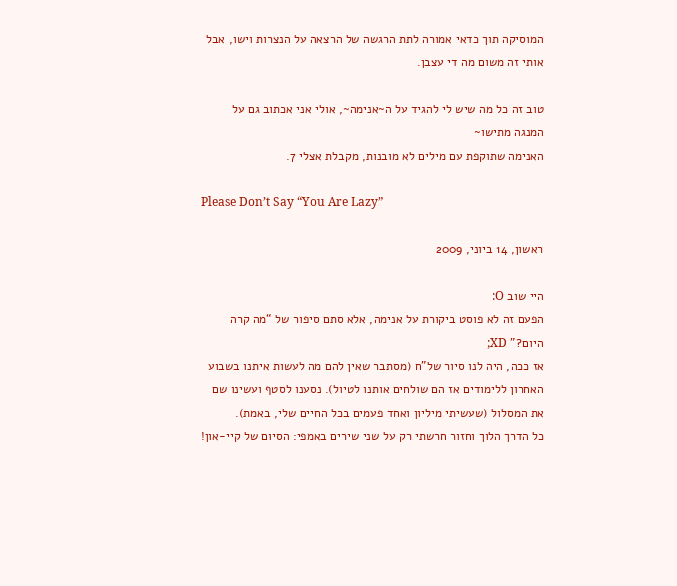המוסיקה תוך כדאי אמורה לתת הרגשה של הרצאה על הנצרות וישו, אבל אותי זה משום מה די עצבן.

טוב זה כל מה שיש לי להגיד על ה~אנימה~, אולי אני אכתוב גם על המנגה מתישו~
האנימה שתוקפת עם מילים לא מובנות, מקבלת אצלי 7.

Please Don’t Say “You Are Lazy”

ראשון, 14 ביוני, 2009

היי שוב O:
הפעם זה לא פוסט ביקורת על אנימה, אלא סתם סיפור של “מה קרה היום?” XD;
אז ככה, היה לנו סיור של”ח (מסתבר שאין להם מה לעשות איתנו בשבוע האחרון ללימודים אז הם שולחים אותנו לטיול). נסענו לסטף ועשינו שם את המסלול (שעשיתי מיליון ואחד פעמים בכל החיים שלי, באמת).
כל הדרך הלוך וחזור חרשתי רק על שני שירים באמפי: הסיום של קיי-און!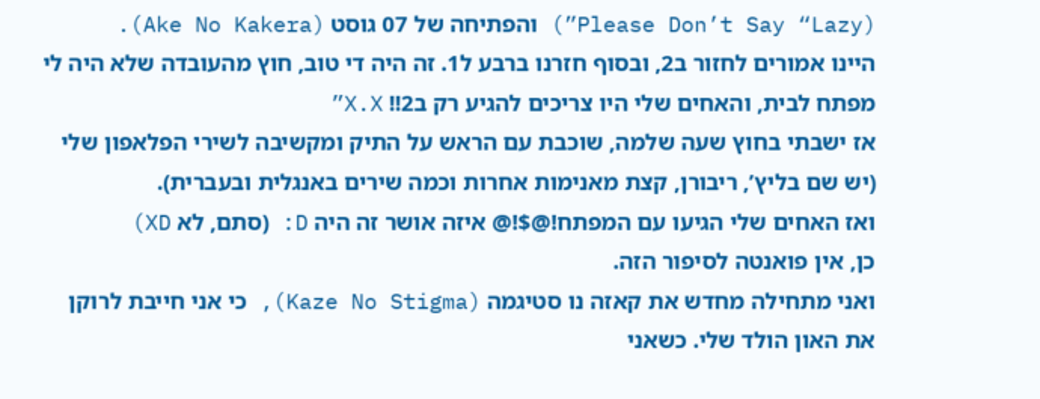(Please Don’t Say “Lazy”) והפתיחה של 07 גוסט (Ake No Kakera).
היינו אמורים לחזור ב2, ובסוף חזרנו ברבע ל1. זה היה די טוב, חוץ מהעובדה שלא היה לי מפתח לבית, והאחים שלי היו צריכים להגיע רק ב2!! X.X”
אז ישבתי בחוץ שעה שלמה, שוכבת עם הראש על התיק ומקשיבה לשירי הפלאפון שלי (יש שם בליץ’, ריבורן, קצת מאנימות אחרות וכמה שירים באנגלית ובעברית).
ואז האחים שלי הגיעו עם המפתח!@$!@ איזה אושר זה היה D: (סתם, לא XD)
כן, אין פואנטה לסיפור הזה.
ואני מתחילה מחדש את קאזה נו סטיגמה (Kaze No Stigma), כי אני חייבת לרוקן את האון הולד שלי. כשאני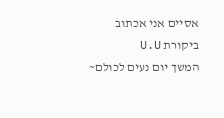אסיים אני אכתוב ביקורת U.U
המשך יום נעים לכולם~